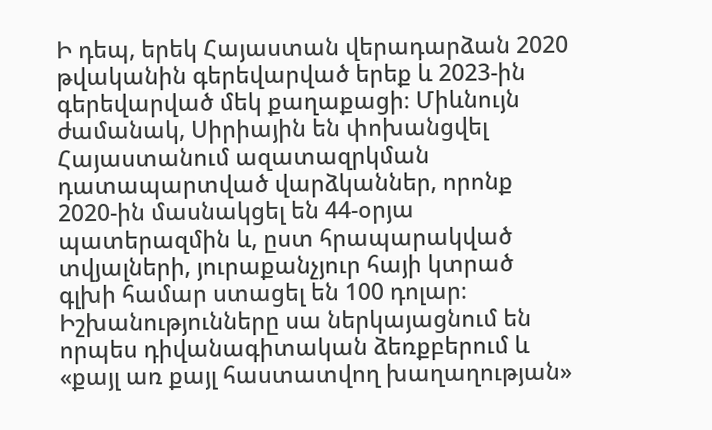Ի դեպ, երեկ Հայաստան վերադարձան 2020 թվականին գերեվարված երեք և 2023-ին գերեվարված մեկ քաղաքացի։ Միևնույն ժամանակ, Սիրիային են փոխանցվել Հայաստանում ազատազրկման դատապարտված վարձկաններ, որոնք 2020-ին մասնակցել են 44-օրյա պատերազմին և, ըստ հրապարակված տվյալների, յուրաքանչյուր հայի կտրած գլխի համար ստացել են 100 դոլար։
Իշխանությունները սա ներկայացնում են որպես դիվանագիտական ձեռքբերում և «քայլ առ քայլ հաստատվող խաղաղության»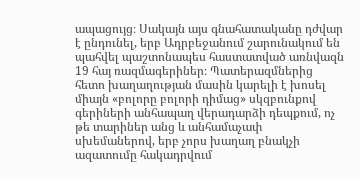ապացույց։ Սակայն այս գնահատականը դժվար է ընդունել, երբ Ադրբեջանում շարունակում են պահվել պաշտոնապես հաստատված առնվազն 19 հայ ռազմագերիներ։ Պատերազմներից հետո խաղաղության մասին կարելի է խոսել միայն «բոլորը բոլորի դիմաց» սկզբունքով գերիների անհապաղ վերադարձի դեպքում, ոչ թե տարիներ անց և անհամաչափ սխեմաներով, երբ չորս խաղաղ բնակչի ազատումը հակադրվում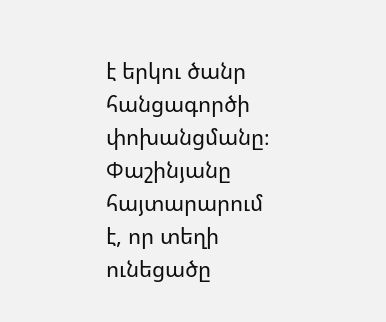է երկու ծանր հանցագործի փոխանցմանը։
Փաշինյանը հայտարարում է, որ տեղի ունեցածը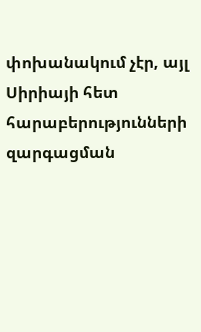փոխանակում չէր, այլ Սիրիայի հետ հարաբերությունների զարգացման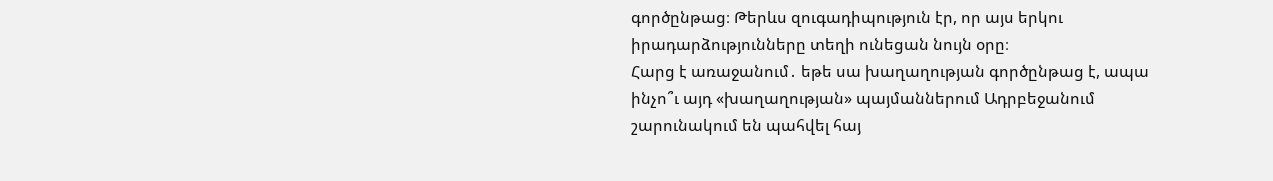գործընթաց։ Թերևս զուգադիպություն էր, որ այս երկու իրադարձությունները տեղի ունեցան նույն օրը։
Հարց է առաջանում․ եթե սա խաղաղության գործընթաց է, ապա ինչո՞ւ այդ «խաղաղության» պայմաններում Ադրբեջանում շարունակում են պահվել հայ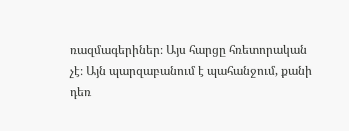ռազմագերիներ։ Այս հարցը հռետորական չէ։ Այն պարզաբանում է պահանջում, քանի դեռ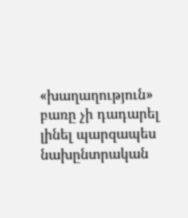«խաղաղություն» բառը չի դադարել լինել պարզապես նախընտրական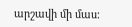արշավի մի մաս։